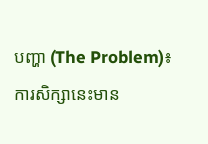បញ្ហា (The Problem)៖ ការសិក្សានេះមាន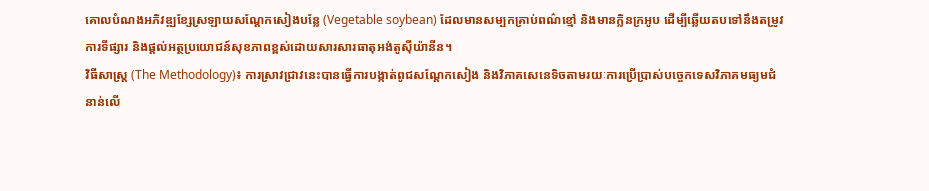គោលបំណងអភិវឌ្ឍខ្សែស្រឡាយសណ្តែកសៀងបន្លែ (Vegetable soybean) ដែលមានសម្បកគ្រាប់ពណ៌ខ្មៅ និងមានក្លិនក្រអូប ដើម្បីឆ្លើយតបទៅនឹងតម្រូវការទីផ្សារ និងផ្ដល់អត្ថប្រយោជន៍សុខភាពខ្ពស់ដោយសារសារធាតុអង់តូស៊ីយ៉ានីន។
វិធីសាស្ត្រ (The Methodology)៖ ការស្រាវជ្រាវនេះបានធ្វើការបង្កាត់ពូជសណ្តែកសៀង និងវិភាគសេនេទិចតាមរយៈការប្រើប្រាស់បច្ចេកទេសវិភាគមធ្យមជំនាន់លើ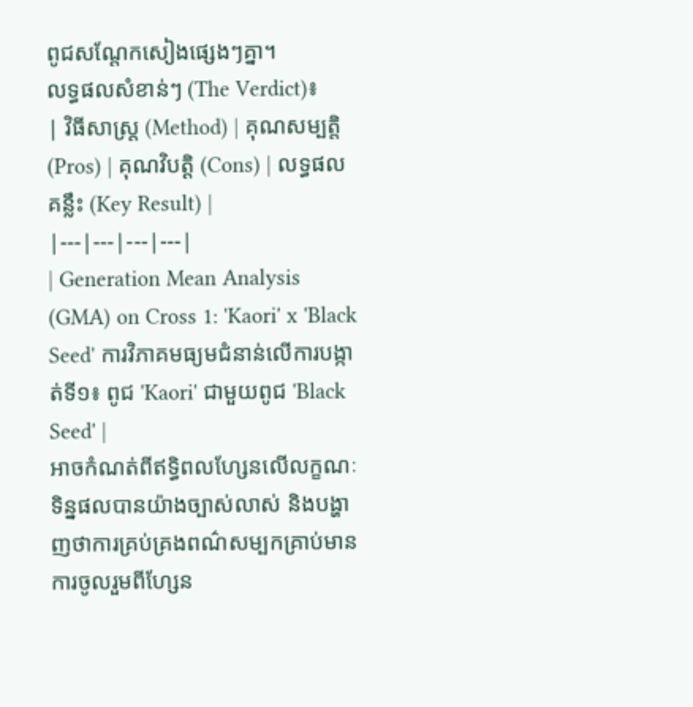ពូជសណ្តែកសៀងផ្សេងៗគ្នា។
លទ្ធផលសំខាន់ៗ (The Verdict)៖
| វិធីសាស្ត្រ (Method) | គុណសម្បត្តិ (Pros) | គុណវិបត្តិ (Cons) | លទ្ធផលគន្លឹះ (Key Result) |
|---|---|---|---|
| Generation Mean Analysis (GMA) on Cross 1: 'Kaori' x 'Black Seed' ការវិភាគមធ្យមជំនាន់លើការបង្កាត់ទី១៖ ពូជ 'Kaori' ជាមួយពូជ 'Black Seed' |
អាចកំណត់ពីឥទ្ធិពលហ្សែនលើលក្ខណៈទិន្នផលបានយ៉ាងច្បាស់លាស់ និងបង្ហាញថាការគ្រប់គ្រងពណ៌សម្បកគ្រាប់មានការចូលរួមពីហ្សែន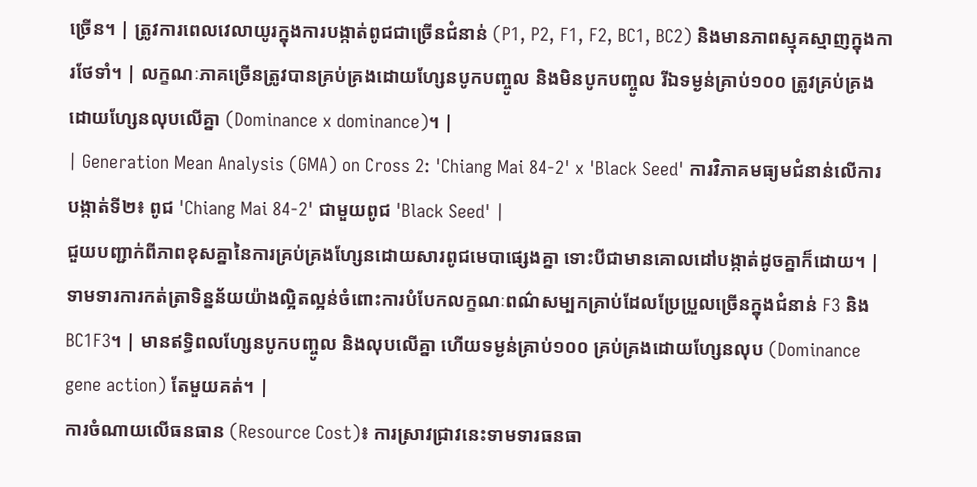ច្រើន។ | ត្រូវការពេលវេលាយូរក្នុងការបង្កាត់ពូជជាច្រើនជំនាន់ (P1, P2, F1, F2, BC1, BC2) និងមានភាពស្មុគស្មាញក្នុងការថែទាំ។ | លក្ខណៈភាគច្រើនត្រូវបានគ្រប់គ្រងដោយហ្សែនបូកបញ្ចូល និងមិនបូកបញ្ចូល រីឯទម្ងន់គ្រាប់១០០ ត្រូវគ្រប់គ្រងដោយហ្សែនលុបលើគ្នា (Dominance x dominance)។ |
| Generation Mean Analysis (GMA) on Cross 2: 'Chiang Mai 84-2' x 'Black Seed' ការវិភាគមធ្យមជំនាន់លើការបង្កាត់ទី២៖ ពូជ 'Chiang Mai 84-2' ជាមួយពូជ 'Black Seed' |
ជួយបញ្ជាក់ពីភាពខុសគ្នានៃការគ្រប់គ្រងហ្សែនដោយសារពូជមេបាផ្សេងគ្នា ទោះបីជាមានគោលដៅបង្កាត់ដូចគ្នាក៏ដោយ។ | ទាមទារការកត់ត្រាទិន្នន័យយ៉ាងល្អិតល្អន់ចំពោះការបំបែកលក្ខណៈពណ៌សម្បកគ្រាប់ដែលប្រែប្រួលច្រើនក្នុងជំនាន់ F3 និង BC1F3។ | មានឥទ្ធិពលហ្សែនបូកបញ្ចូល និងលុបលើគ្នា ហើយទម្ងន់គ្រាប់១០០ គ្រប់គ្រងដោយហ្សែនលុប (Dominance gene action) តែមួយគត់។ |
ការចំណាយលើធនធាន (Resource Cost)៖ ការស្រាវជ្រាវនេះទាមទារធនធា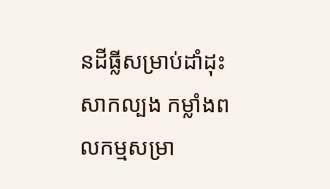នដីធ្លីសម្រាប់ដាំដុះសាកល្បង កម្លាំងពលកម្មសម្រា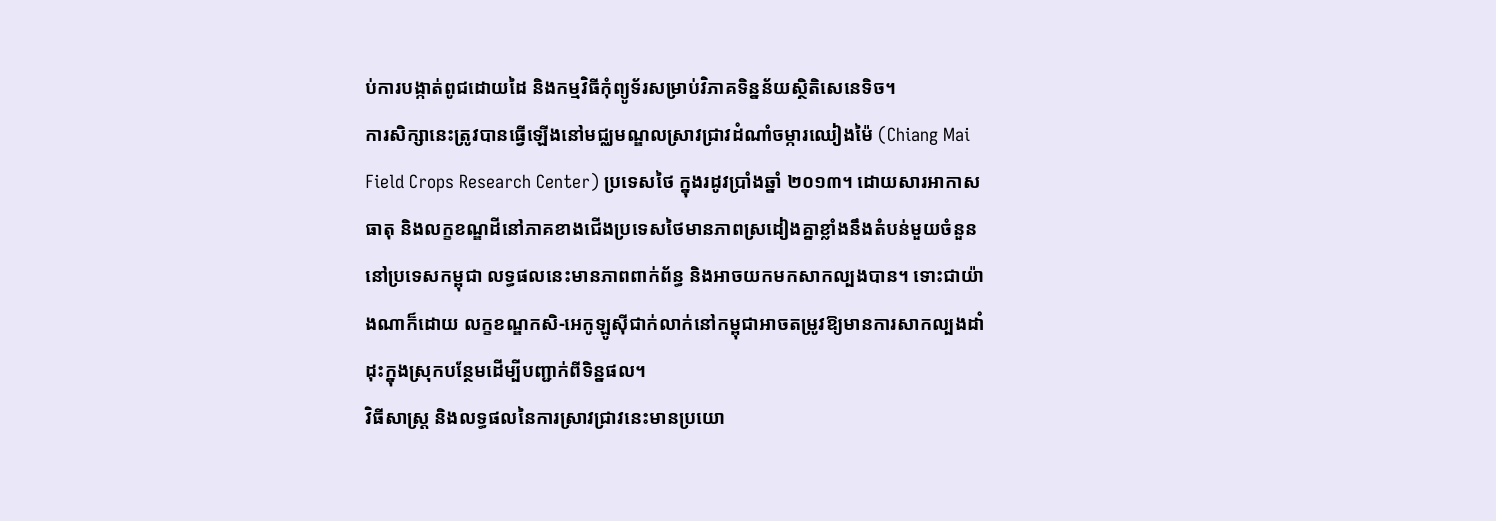ប់ការបង្កាត់ពូជដោយដៃ និងកម្មវិធីកុំព្យូទ័រសម្រាប់វិភាគទិន្នន័យស្ថិតិសេនេទិច។
ការសិក្សានេះត្រូវបានធ្វើឡើងនៅមជ្ឈមណ្ឌលស្រាវជ្រាវដំណាំចម្ការឈៀងម៉ៃ (Chiang Mai Field Crops Research Center) ប្រទេសថៃ ក្នុងរដូវប្រាំងឆ្នាំ ២០១៣។ ដោយសារអាកាសធាតុ និងលក្ខខណ្ឌដីនៅភាគខាងជើងប្រទេសថៃមានភាពស្រដៀងគ្នាខ្លាំងនឹងតំបន់មួយចំនួននៅប្រទេសកម្ពុជា លទ្ធផលនេះមានភាពពាក់ព័ន្ធ និងអាចយកមកសាកល្បងបាន។ ទោះជាយ៉ាងណាក៏ដោយ លក្ខខណ្ឌកសិ-អេកូឡូស៊ីជាក់លាក់នៅកម្ពុជាអាចតម្រូវឱ្យមានការសាកល្បងដាំដុះក្នុងស្រុកបន្ថែមដើម្បីបញ្ជាក់ពីទិន្នផល។
វិធីសាស្ត្រ និងលទ្ធផលនៃការស្រាវជ្រាវនេះមានប្រយោ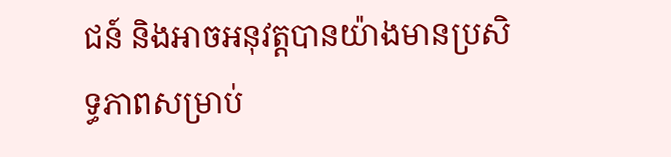ជន៍ និងអាចអនុវត្តបានយ៉ាងមានប្រសិទ្ធភាពសម្រាប់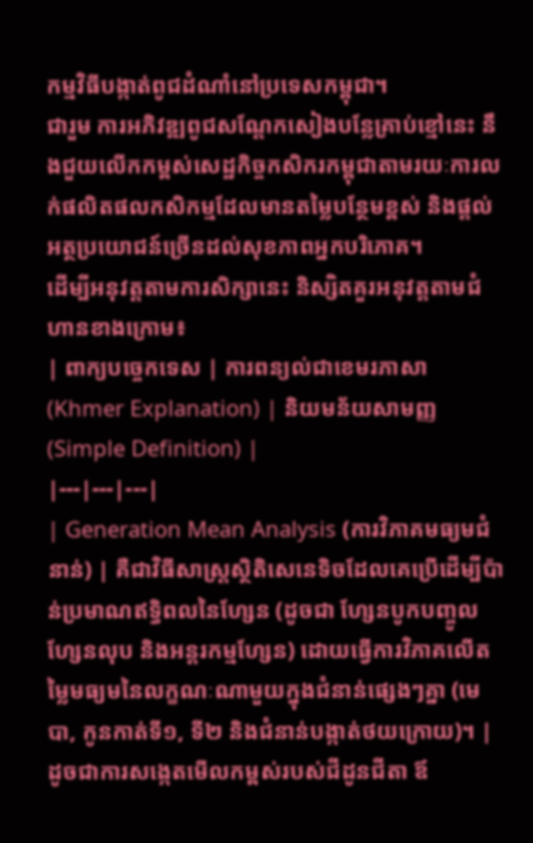កម្មវិធីបង្កាត់ពូជដំណាំនៅប្រទេសកម្ពុជា។
ជារួម ការអភិវឌ្ឍពូជសណ្តែកសៀងបន្លែគ្រាប់ខ្មៅនេះ នឹងជួយលើកកម្ពស់សេដ្ឋកិច្ចកសិករកម្ពុជាតាមរយៈការលក់ផលិតផលកសិកម្មដែលមានតម្លៃបន្ថែមខ្ពស់ និងផ្តល់អត្ថប្រយោជន៍ច្រើនដល់សុខភាពអ្នកបរិភោគ។
ដើម្បីអនុវត្តតាមការសិក្សានេះ និស្សិតគួរអនុវត្តតាមជំហានខាងក្រោម៖
| ពាក្យបច្ចេកទេស | ការពន្យល់ជាខេមរភាសា (Khmer Explanation) | និយមន័យសាមញ្ញ (Simple Definition) |
|---|---|---|
| Generation Mean Analysis (ការវិភាគមធ្យមជំនាន់) | គឺជាវិធីសាស្ត្រស្ថិតិសេនេទិចដែលគេប្រើដើម្បីប៉ាន់ប្រមាណឥទ្ធិពលនៃហ្សែន (ដូចជា ហ្សែនបូកបញ្ចូល ហ្សែនលុប និងអន្តរកម្មហ្សែន) ដោយធ្វើការវិភាគលើតម្លៃមធ្យមនៃលក្ខណៈណាមួយក្នុងជំនាន់ផ្សេងៗគ្នា (មេបា, កូនកាត់ទី១, ទី២ និងជំនាន់បង្កាត់ថយក្រោយ)។ | ដូចជាការសង្កេតមើលកម្ពស់របស់ជីដូនជីតា ឪ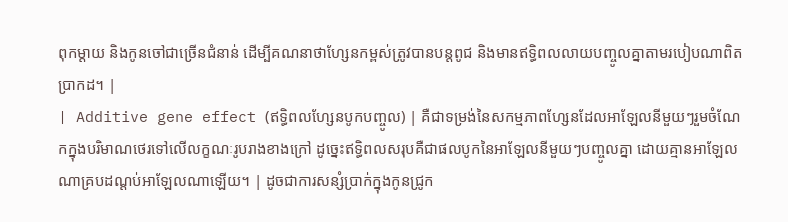ពុកម្តាយ និងកូនចៅជាច្រើនជំនាន់ ដើម្បីគណនាថាហ្សែនកម្ពស់ត្រូវបានបន្តពូជ និងមានឥទ្ធិពលលាយបញ្ចូលគ្នាតាមរបៀបណាពិតប្រាកដ។ |
| Additive gene effect (ឥទ្ធិពលហ្សែនបូកបញ្ចូល) | គឺជាទម្រង់នៃសកម្មភាពហ្សែនដែលអាឡែលនីមួយៗរួមចំណែកក្នុងបរិមាណថេរទៅលើលក្ខណៈរូបរាងខាងក្រៅ ដូច្នេះឥទ្ធិពលសរុបគឺជាផលបូកនៃអាឡែលនីមួយៗបញ្ចូលគ្នា ដោយគ្មានអាឡែលណាគ្របដណ្ដប់អាឡែលណាឡើយ។ | ដូចជាការសន្សំប្រាក់ក្នុងកូនជ្រូក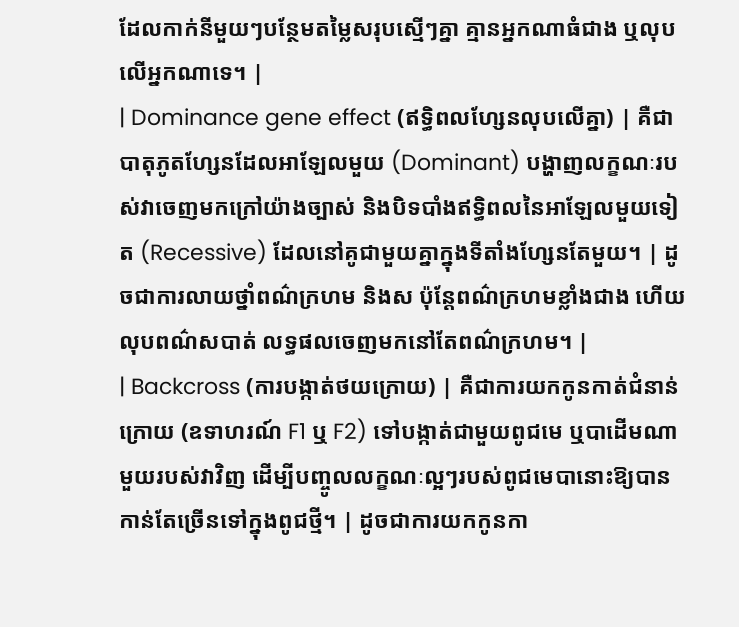ដែលកាក់នីមួយៗបន្ថែមតម្លៃសរុបស្មើៗគ្នា គ្មានអ្នកណាធំជាង ឬលុបលើអ្នកណាទេ។ |
| Dominance gene effect (ឥទ្ធិពលហ្សែនលុបលើគ្នា) | គឺជាបាតុភូតហ្សែនដែលអាឡែលមួយ (Dominant) បង្ហាញលក្ខណៈរបស់វាចេញមកក្រៅយ៉ាងច្បាស់ និងបិទបាំងឥទ្ធិពលនៃអាឡែលមួយទៀត (Recessive) ដែលនៅគូជាមួយគ្នាក្នុងទីតាំងហ្សែនតែមួយ។ | ដូចជាការលាយថ្នាំពណ៌ក្រហម និងស ប៉ុន្តែពណ៌ក្រហមខ្លាំងជាង ហើយលុបពណ៌សបាត់ លទ្ធផលចេញមកនៅតែពណ៌ក្រហម។ |
| Backcross (ការបង្កាត់ថយក្រោយ) | គឺជាការយកកូនកាត់ជំនាន់ក្រោយ (ឧទាហរណ៍ F1 ឬ F2) ទៅបង្កាត់ជាមួយពូជមេ ឬបាដើមណាមួយរបស់វាវិញ ដើម្បីបញ្ចូលលក្ខណៈល្អៗរបស់ពូជមេបានោះឱ្យបានកាន់តែច្រើនទៅក្នុងពូជថ្មី។ | ដូចជាការយកកូនកា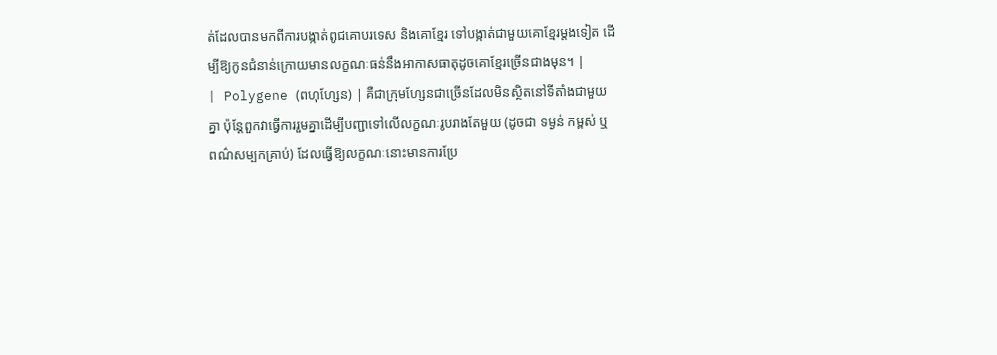ត់ដែលបានមកពីការបង្កាត់ពូជគោបរទេស និងគោខ្មែរ ទៅបង្កាត់ជាមួយគោខ្មែរម្តងទៀត ដើម្បីឱ្យកូនជំនាន់ក្រោយមានលក្ខណៈធន់នឹងអាកាសធាតុដូចគោខ្មែរច្រើនជាងមុន។ |
| Polygene (ពហុហ្សែន) | គឺជាក្រុមហ្សែនជាច្រើនដែលមិនស្ថិតនៅទីតាំងជាមួយគ្នា ប៉ុន្តែពួកវាធ្វើការរួមគ្នាដើម្បីបញ្ជាទៅលើលក្ខណៈរូបរាងតែមួយ (ដូចជា ទម្ងន់ កម្ពស់ ឬពណ៌សម្បកគ្រាប់) ដែលធ្វើឱ្យលក្ខណៈនោះមានការប្រែ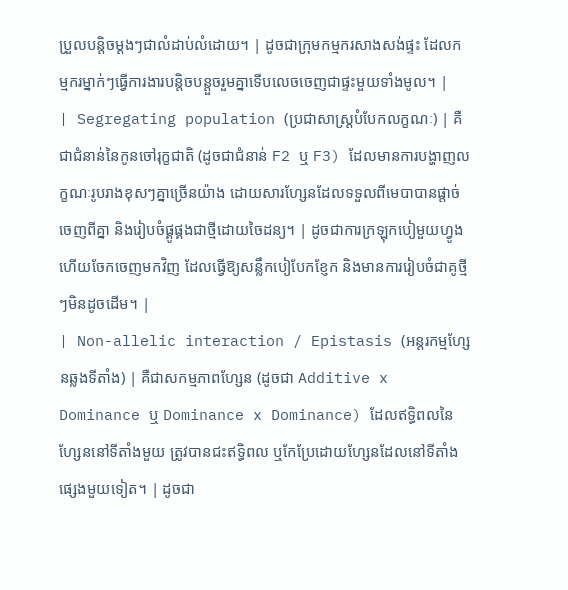ប្រួលបន្តិចម្តងៗជាលំដាប់លំដោយ។ | ដូចជាក្រុមកម្មករសាងសង់ផ្ទះ ដែលកម្មករម្នាក់ៗធ្វើការងារបន្តិចបន្តួចរួមគ្នាទើបលេចចេញជាផ្ទះមួយទាំងមូល។ |
| Segregating population (ប្រជាសាស្ត្របំបែកលក្ខណៈ) | គឺជាជំនាន់នៃកូនចៅរុក្ខជាតិ (ដូចជាជំនាន់ F2 ឬ F3) ដែលមានការបង្ហាញលក្ខណៈរូបរាងខុសៗគ្នាច្រើនយ៉ាង ដោយសារហ្សែនដែលទទួលពីមេបាបានផ្ដាច់ចេញពីគ្នា និងរៀបចំផ្គូផ្គងជាថ្មីដោយចៃដន្យ។ | ដូចជាការក្រឡុកបៀមួយហ្វូង ហើយចែកចេញមកវិញ ដែលធ្វើឱ្យសន្លឹកបៀបែកខ្ញែក និងមានការរៀបចំជាគូថ្មីៗមិនដូចដើម។ |
| Non-allelic interaction / Epistasis (អន្តរកម្មហ្សែនឆ្លងទីតាំង) | គឺជាសកម្មភាពហ្សែន (ដូចជា Additive x Dominance ឬ Dominance x Dominance) ដែលឥទ្ធិពលនៃហ្សែននៅទីតាំងមួយ ត្រូវបានជះឥទ្ធិពល ឬកែប្រែដោយហ្សែនដែលនៅទីតាំងផ្សេងមួយទៀត។ | ដូចជា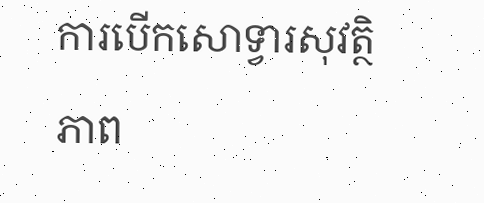ការបើកសោទ្វារសុវត្ថិភាព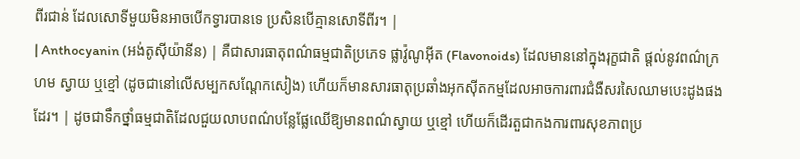ពីរជាន់ ដែលសោទីមួយមិនអាចបើកទ្វារបានទេ ប្រសិនបើគ្មានសោទីពីរ។ |
| Anthocyanin (អង់តូស៊ីយ៉ានីន) | គឺជាសារធាតុពណ៌ធម្មជាតិប្រភេទ ផ្លាវ៉ូណូអ៊ីត (Flavonoids) ដែលមាននៅក្នុងរុក្ខជាតិ ផ្តល់នូវពណ៌ក្រហម ស្វាយ ឬខ្មៅ (ដូចជានៅលើសម្បកសណ្តែកសៀង) ហើយក៏មានសារធាតុប្រឆាំងអុកស៊ីតកម្មដែលអាចការពារជំងឺសរសៃឈាមបេះដូងផងដែរ។ | ដូចជាទឹកថ្នាំធម្មជាតិដែលជួយលាបពណ៌បន្លែផ្លែឈើឱ្យមានពណ៌ស្វាយ ឬខ្មៅ ហើយក៏ដើរតួជាកងការពារសុខភាពប្រ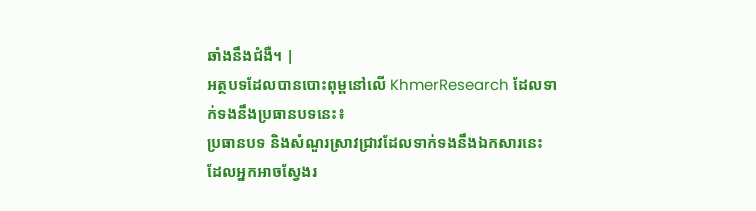ឆាំងនឹងជំងឺ។ |
អត្ថបទដែលបានបោះពុម្ពនៅលើ KhmerResearch ដែលទាក់ទងនឹងប្រធានបទនេះ៖
ប្រធានបទ និងសំណួរស្រាវជ្រាវដែលទាក់ទងនឹងឯកសារនេះ ដែលអ្នកអាចស្វែងរ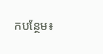កបន្ថែម៖